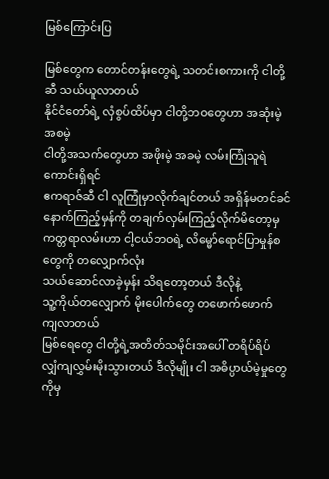မြစ်ကြောင်းပြ

မြစ်တွေက တောင်တန်းတွေရဲ့ သတင်းစကားကို ငါတို့ဆီ သယ်ယူလာတယ်
နိုင်ငံတော်ရဲ့ လှံစွပ်ထိပ်မှာ ငါတို့ဘဝတွေဟာ အဆုံးမဲ့ အစမဲ့
ငါတို့အသက်တွေဟာ အဖိုးမဲ့ အခမဲ့ လမ်းကြုံသူရဲကောင်းရှိရင်
ဧကရာဇ်ဆီ ငါ လူကြုံမှာလိုက်ချင်တယ် အရှိန်မတင်ခင်
နောက်ကြည့်မှန်ကို တချက်လှမ်းကြည့်လိုက်မိတော့မှ
ကတ္တရာလမ်းဟာ ငါ့ငယ်ဘဝရဲ့ လိမ္မော်ရောင်ပြာမှုန်စတွေကို တလျှောက်လုံး
သယ်ဆောင်လာခဲ့မှန်း သိရတော့တယ် ဒီလိုနဲ့
သူ့ကိုယ်တလျှောက် မိုးပေါက်တွေ တဖောက်ဖောက် ကျလာတယ်
မြစ်ရေတွေ ငါတို့ရဲ့အတိတ်သမိုင်းအပေါ် တရိပ်ရိပ်
လျှံကျလွှမ်းမိုးသွားတယ် ဒီလိုမျိုး ငါ အဓိပ္ပာယ်မဲ့မှုတွေကိုမှ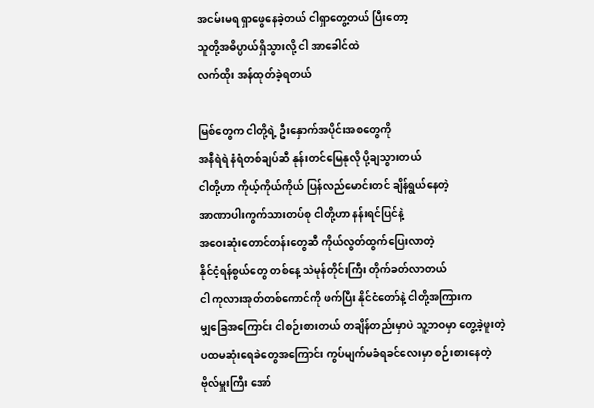အငမ်းမရ ရှာဖွေနေခဲ့တယ် ငါရှာတွေ့တယ် ပြီးတော့
သူတို့အဓိပ္ပာယ်ရှိသွားလို့ ငါ အာခေါင်ထဲ
လက်ထိုး အန်ထုတ်ခဲ့ရတယ်

မြစ်တွေက ငါတို့ရဲ့ ဦးနှောက်အပိုင်းအစတွေကို
အနီရဲရဲ နံရံတစ်ချပ်ဆီ နုန်းတင်မြေနုလို ပို့ချသွားတယ်
ငါတို့ဟာ ကိုယ့်ကိုယ်ကိုယ် ပြန်လည်မောင်းတင် ချိန်ရွယ်နေတဲ့
အာဏာပါးကွက်သားတပ်စု ငါတို့ဟာ နန်းရင်ပြင်နဲ့
အဝေးဆုံးတောင်တန်းတွေဆီ ကိုယ်လွတ်ထွက်ပြေးလာတဲ့
နိုင်ငံ့ရန်စွယ်တွေ တစ်နေ့ သဲမုန်တိုင်းကြီး တိုက်ခတ်လာတယ်
ငါ ကုလားအုတ်တစ်ကောင်ကို ဖက်ပြီး နိုင်ငံတော်နဲ့ ငါတို့အကြားက
မျှခြေအကြောင်း ငါစဉ်းစားတယ် တချိန်တည်းမှာပဲ သူ့ဘဝမှာ တွေ့ခဲ့ဖူးတဲ့
ပထမဆုံးရေခဲတွေအကြောင်း ကွပ်မျက်မခံရခင်လေးမှာ စဉ်းစားနေတဲ့
ဗိုလ်မှူးကြီး အော်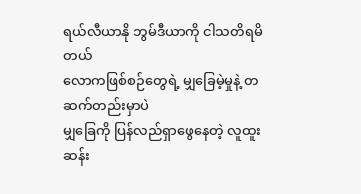ရယ်လီယာနို ဘွမ်ဒီယာကို ငါသတိရမိတယ်
လောကဖြစ်စဉ်တွေရဲ့ မျှခြေမဲ့မှုနဲ့ တဆက်တည်းမှာပဲ
မျှခြေကို ပြန်လည်ရှာဖွေနေတဲ့ လူထူးဆန်း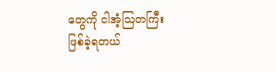တွေကို ငါအံ့ဩတကြီး ဖြစ်ခဲ့ရတယ်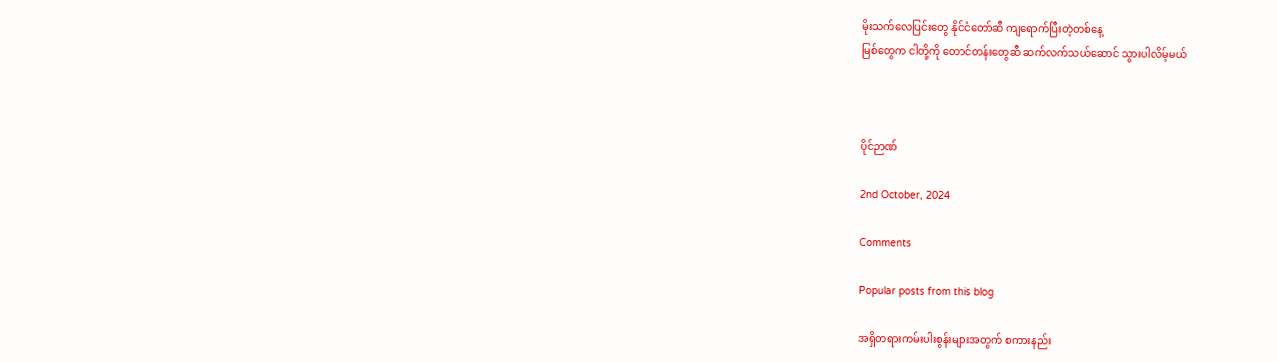မိုးသက်လေပြင်းတွေ နိုင်ငံတော်ဆီ ကျရောက်ပြီးတဲ့တစ်နေ့
မြစ်တွေက ငါတို့ကို တောင်တန်းတွေဆီ ဆက်လက်သယ်ဆောင် သွားပါလိမ့်မယ်



ပိုင်ဉာဏ်

2nd October, 2024

Comments

Popular posts from this blog

အရှိတရားကမ်းပါးစွန်းများအတွက် စကားနည်း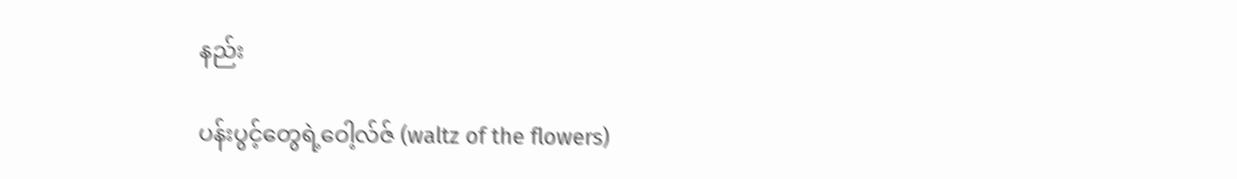နည်း

ပန်းပွင့်တွေရဲ့ဝေါ့လ်ဇ် (waltz of the flowers)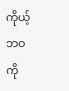ကိုယ့်ဘဝကို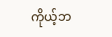ကိုယ့်ဘ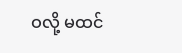ဝလို့ မထင်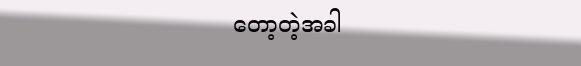တော့တဲ့အခါ